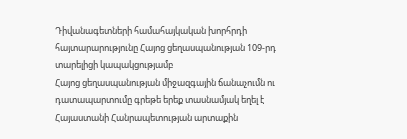Դիվանագետների համահայկական խորհրդի հայտարարությունը Հայոց ցեղասպանության 109-րդ տարելիցի կապակցությամբ
Հայոց ցեղասպանության միջազգային ճանաչումն ու դատապարտումը գրեթե երեք տասնամյակ եղել է Հայաստանի Հանրապետության արտաքին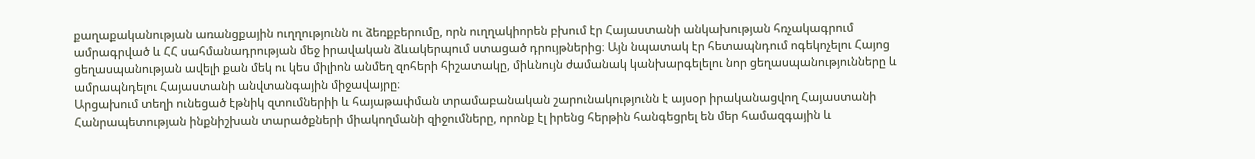քաղաքականության առանցքային ուղղությունն ու ձեռքբերումը, որն ուղղակիորեն բխում էր Հայաստանի անկախության հռչակագրում ամրագրված և ՀՀ սահմանադրության մեջ իրավական ձևակերպում ստացած դրույթներից։ Այն նպատակ էր հետապնդում ոգեկոչելու Հայոց ցեղասպանության ավելի քան մեկ ու կես միլիոն անմեղ զոհերի հիշատակը, միևնույն ժամանակ կանխարգելելու նոր ցեղասպանությունները և ամրապնդելու Հայաստանի անվտանգային միջավայրը։
Արցախում տեղի ունեցած էթնիկ զտումներիի և հայաթափման տրամաբանական շարունակությունն է այսօր իրականացվող Հայաստանի Հանրապետության ինքնիշխան տարածքների միակողմանի զիջումները, որոնք էլ իրենց հերթին հանգեցրել են մեր համազգային և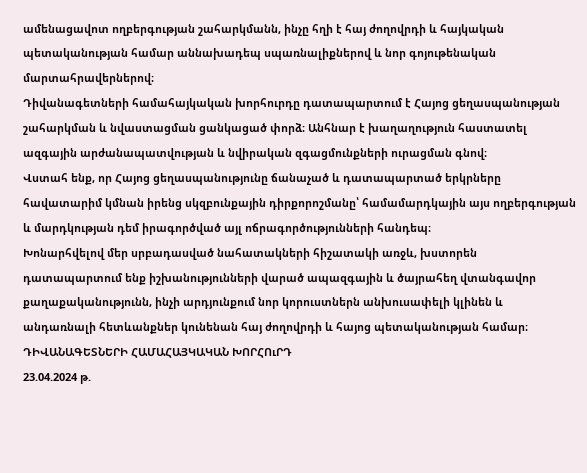ամենացավոտ ողբերգության շահարկմանն, ինչը հղի է հայ ժողովրդի և հայկական պետականության համար աննախադեպ սպառնալիքներով և նոր գոյութենական մարտահրավերներով։
Դիվանագետների համահայկական խորհուրդը դատապարտում է Հայոց ցեղասպանության շահարկման և նվաստացման ցանկացած փորձ։ Անհնար է խաղաղություն հաստատել ազգային արժանապատվության և նվիրական զգացմունքների ուրացման գնով։
Վստահ ենք, որ Հայոց ցեղասպանությունը ճանաչած և դատապարտած երկրները հավատարիմ կմնան իրենց սկզբունքային դիրքորոշմանը՝ համամարդկային այս ողբերգության և մարդկության դեմ իրագործված այլ ոճրագործությունների հանդեպ։
Խոնարհվելով մեր սրբադասված նահատակների հիշատակի առջև, խստորեն դատապարտում ենք իշխանությունների վարած ապազգային և ծայրահեղ վտանգավոր քաղաքականությունն, ինչի արդյունքում նոր կորուստներն անխուսափելի կլինեն և անդառնալի հետևանքներ կունենան հայ ժողովրդի և հայոց պետականության համար։
ԴԻՎԱՆԱԳԵՏՆԵՐԻ ՀԱՄԱՀԱՅԿԱԿԱՆ ԽՈՐՀՈւՐԴ
23.04.2024 թ.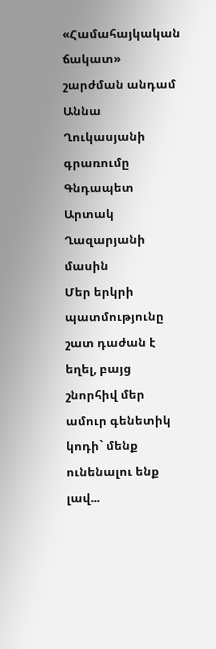«Համահայկական ճակատ» շարժման անդամ Աննա Ղուկասյանի գրառումը Գնդապետ Արտակ Ղազարյանի մասին
Մեր երկրի պատմությունը շատ դաժան է եղել, բայց շնորհիվ մեր ամուր գենետիկ կոդի` մենք ունենալու ենք լավ...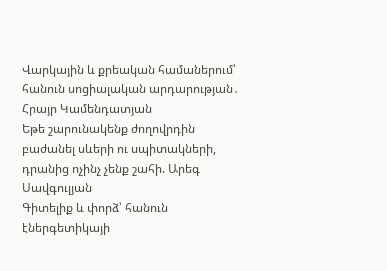Վարկային և քրեական համաներում՝ հանուն սոցիալական արդարության․ Հրայր Կամենդատյան
Եթե շարունակենք ժողովրդին բաժանել սևերի ու սպիտակների, դրանից ոչինչ չենք շահի. Արեգ Սավգուլյան
Գիտելիք և փորձ՝ հանուն էներգետիկայի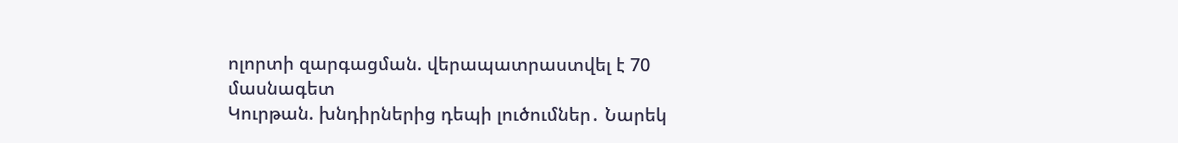ոլորտի զարգացման. վերապատրաստվել է 70 մասնագետ
Կուրթան. խնդիրներից դեպի լուծումներ․ Նարեկ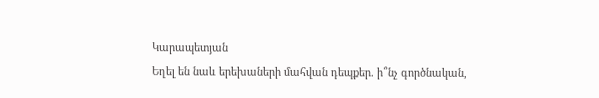Կարապետյան
Եղել են նաև երեխաների մահվան դեպքեր. ի՞նչ գործնական,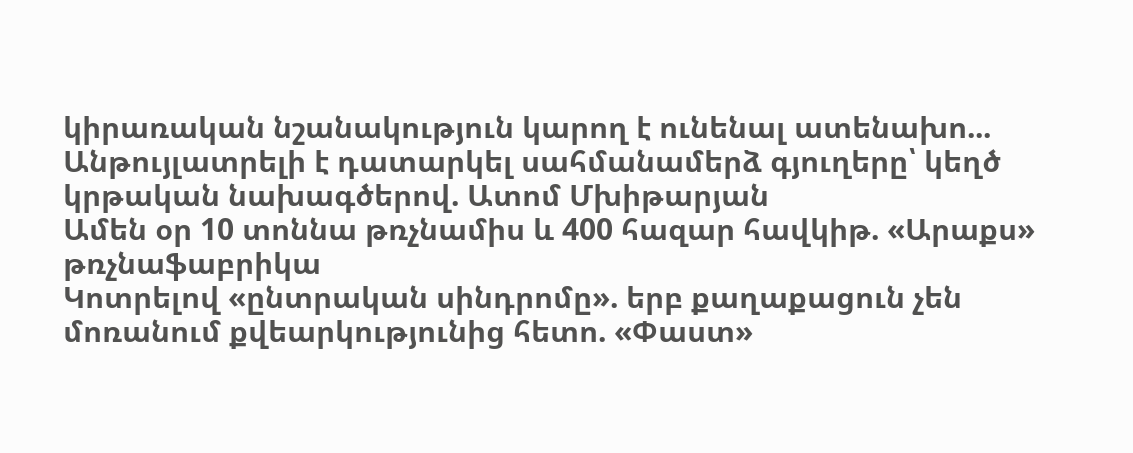կիրառական նշանակություն կարող է ունենալ ատենախո...
Անթույլատրելի է դատարկել սահմանամերձ գյուղերը՝ կեղծ կրթական նախագծերով. Ատոմ Մխիթարյան
Ամեն օր 10 տոննա թռչնամիս և 400 հազար հավկիթ. «Արաքս» թռչնաֆաբրիկա
Կոտրելով «ընտրական սինդրոմը». երբ քաղաքացուն չեն մոռանում քվեարկությունից հետո. «Փաստ»